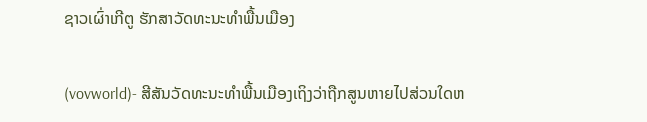ຊາວເຜົ່າເກີຕູ ຮັກສາວັດທະນະທຳພື້ນເມືອງ

(vovworld)- ສີສັນວັດທະນະທຳພື້ນເມືອງເຖິງວ່າຖືກສູນຫາຍໄປສ່ວນໃດຫ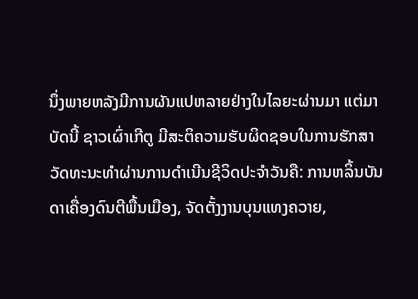ນຶ່ງພາຍຫລັງມີການຜັນແປຫລາຍຢ່າງໃນໄລຍະຜ່ານມາ ແຕ່ມາບັດນີ້ ຊາວເຜົ່າເກີຕູ ມີສະຕິຄວາມຮັບຜິດຊອບໃນການຮັກສາວັດທະນະທຳຜ່ານການດຳເນີນຊີວິດປະຈຳວັນຄື: ການຫລິ້ນບັນດາເຄື່ອງດົນຕີພື້ນເມືອງ, ຈັດຕັ້ງງານບຸນແທງຄວາຍ,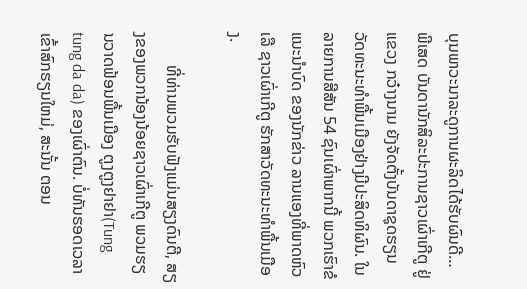ບຸນພາວະນາລະດູການຜະລິດໄດ້ຮັບຜົນດີ… ພີເສດ ບັນດານັກສິລະປະການຊາວເຜົ່າເກີຕູ ຢູ່ແຂວງ ກວ໋າງນາມ ຍັງຈັດຕັ້ງບັນດາຊຸດຮຽນວັດທະນະທຳພື້ນເມືອງຢ່າງມີປະສິດທິຜົນ. ໃນລາຍການສີສັນ 54 ຊົນເຜົ່າພາກນີ້ ພວກເຮົາຂໍແນະນຳບົດ ຂອງນັກຂ່າວ ລານແອງທີ່ພາດຫົວເລື ຊາວເຜົ່າເກີຕູ ຮັກສາວັດທະນະທຳພື້ນເມືອງ.

        ທີ່ທ່ານພວມຮັບຟັງແມ່ນສຽງດົນຕີ, ສຽງຂອງພວກນ້ອງນ້ອຍຊາວເຜົ່າເກີຕູ ພວມຮຽນວາດຟ້ອນພື້ນເມືອງ ຕູງຕູງຢາຢາ(Tung tung da da) ຂອງເຜົ່າຕົນ. ບໍ່ທັນຮອດເວລາເຂົ້າສົກຮຽນໃຫມ່, ສະນັ້ນ ຕອນ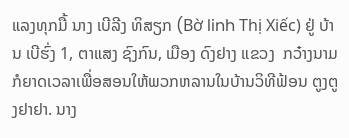ແລງທຸກມື້ ນາງ ເບີລີງ ທິສຽກ (Bờ linh Thị Xiếc) ຢູ່ ບ້ານ ເບີຮົ່ງ 1, ຕາແສງ ຊົງກົນ, ເມືອງ ດົງຢາງ ແຂວງ  ກວ໋າງນາມ ກໍຍາດເວລາເພື່ອສອນໃຫ້ພວກຫລານໃນບ້ານວິທີຟ້ອນ ຕູງຕູງຢາຢາ. ນາງ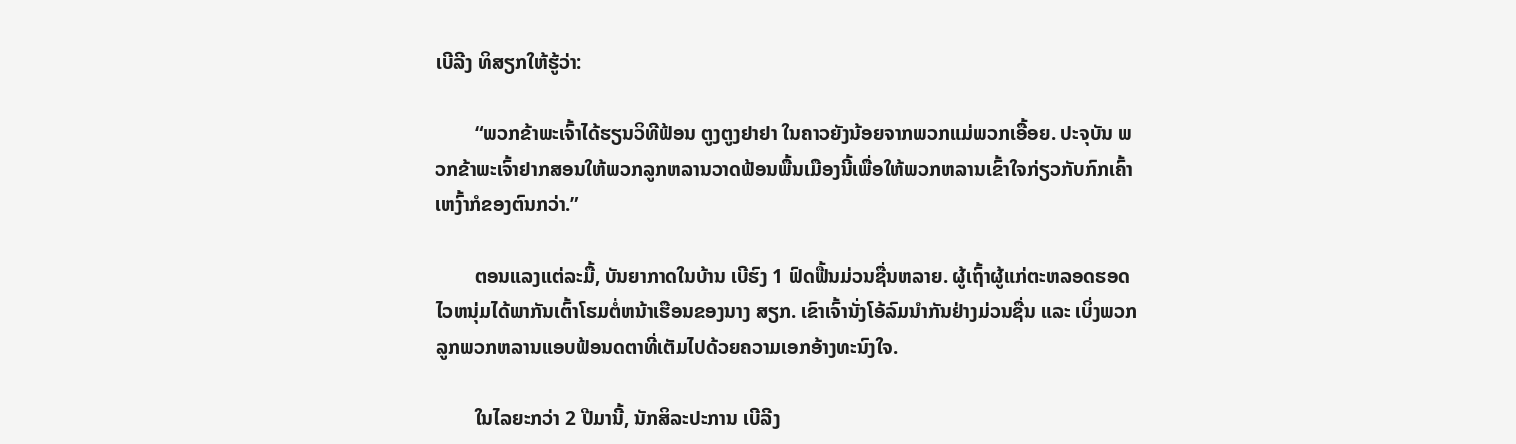ເບີລີງ ທິສຽກໃຫ້ຮູ້ວ່າ:

        “ພວກຂ້າພະເຈົ້າໄດ້ຮຽນວິທີຟ້ອນ ຕູງຕູງຢາຢາ ໃນຄາວຍັງນ້ອຍຈາກພວກແມ່ພວກເອື້ອຍ. ປະຈຸບັນ ພວກຂ້າພະເຈົ້າຢາກສອນໃຫ້ພວກລູກຫລານວາດຟ້ອນພື້ນເມືອງນີ້ເພື່ອໃຫ້ພວກຫລານເຂົ້າໃຈກ່ຽວກັບກົກເຄົ້າເຫງົ້າກໍຂອງຕົນກວ່າ.”

        ຕອນແລງແຕ່ລະມື້, ບັນຍາກາດໃນບ້ານ ເບີຮົງ 1 ຟົດຟື້ນມ່ວນຊື່ນຫລາຍ. ຜູ້ເຖົ້າຜູ້ແກ່ຕະຫລອດຮອດໄວຫນຸ່ມໄດ້ພາກັນເຕົ້າໂຮມຕໍ່ຫນ້າເຮືອນຂອງນາງ ສຽກ. ເຂົາເຈົ້ານັ່ງໂອ້ລົມນຳກັນຢ່າງມ່ວນຊື່ນ ແລະ ເບິ່ງພວກລູກພວກຫລານແອບຟ້ອນດຕາທີ່ເຕັມໄປດ້ວຍຄວາມເອກອ້າງທະນົງໃຈ.

        ໃນໄລຍະກວ່າ 2 ປີມານີ້, ນັກສິລະປະການ ເບີລີງ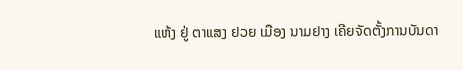ແຫ້ງ ຢູ່ ຕາແສງ ຢວຍ ເມືອງ ນາມຢາງ ເຄີຍຈັດຕັ້ງການບັນດາ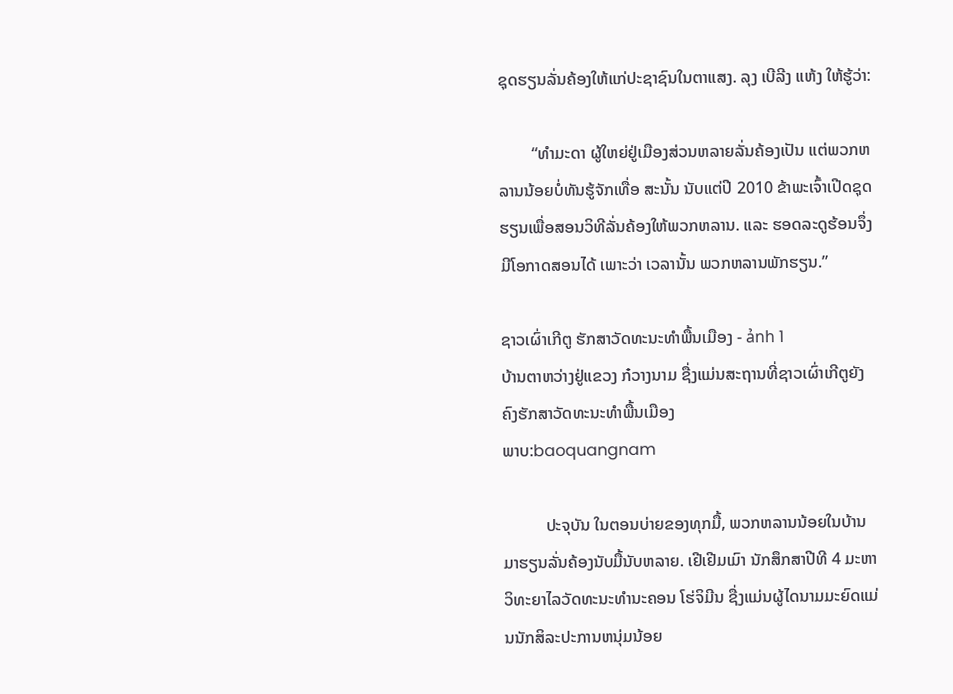ຊຸດຮຽນລັ່ນຄ້ອງໃຫ້ແກ່ປະຊາຊົນໃນຕາແສງ. ລຸງ ເບີລີງ ແຫ້ງ ໃຫ້ຮູ້ວ່າ:

        “ທຳມະດາ ຜູ້ໃຫຍ່ຢູ່ເມືອງສ່ວນຫລາຍລັ່ນຄ້ອງເປັນ ແຕ່ພວກຫລານນ້ອຍບໍ່ທັນຮູ້ຈັກເທື່ອ ສະນັ້ນ ນັບແຕ່ປີ 2010 ຂ້າພະເຈົ້າເປີດຊຸດຮຽນເພື່ອສອນວິທີລັ່ນຄ້ອງໃຫ້ພວກຫລານ. ແລະ ຮອດລະດູຮ້ອນຈຶ່ງມີໂອກາດສອນໄດ້ ເພາະວ່າ ເວລານັ້ນ ພວກຫລານພັກຮຽນ.”

ຊາວເຜົ່າເກີຕູ ຮັກສາວັດທະນະທຳພື້ນເມືອງ - ảnh 1
ບ້ານຕາຫວ່າງຢູ່ແຂວງ ກ໋ວາງນາມ ຊື່ງແມ່ນສະຖານທີ່ຊາວເຜົ່າເກີຕູຍັງ
ຄົງຮັກສາວັດທະນະທຳພື້ນເມືອງ
ພາບ:baoquangnam

          ປະຈຸບັນ ໃນຕອນບ່າຍຂອງທຸກມື້, ພວກຫລານນ້ອຍໃນບ້ານ ມາຮຽນລັ່ນຄ້ອງນັບມື້ນັບຫລາຍ. ເຢີເຢີມເມົາ ນັກສຶກສາປີທີ 4 ມະຫາວິທະຍາໄລວັດທະນະທຳນະຄອນ ໂຮ່ຈິມີນ ຊື່ງແມ່ນຜູ້ໄດນາມມະຍົດແມ່ນນັກສິລະປະການຫນຸ່ມນ້ອຍ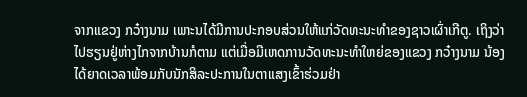ຈາກແຂວງ ກວ໋າງນາມ ເພາະນໄດ້ມີການປະກອບສ່ວນໃຫ້ແກ່ວັດທະນະທຳຂອງຊາວເຜົ່າເກີຕູ. ເຖິງວ່າ ໄປຮຽນຢູ່ຫ່າງໄກຈາກບ້ານກໍຕາມ ແຕ່ເມື່ອມີເຫດການວັດທະນະທຳໃຫຍ່ຂອງແຂວງ ກວ໋າງນາມ ນ້ອງໄດ້ຍາດເວລາພ້ອມກັບນັກສິລະປະການໃນຕາແສງເຂົ້າຮ່ວມຢ່າ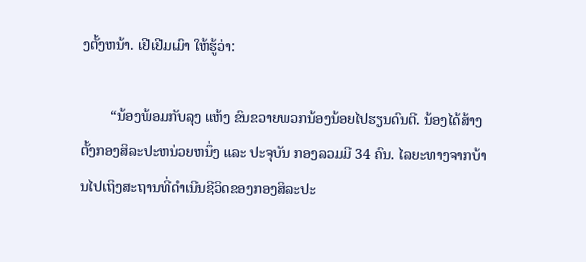ງຕັ້ງຫນ້າ. ເຢີເຢີມເມົາ ໃຫ້ຮູ້ວ່າ:

        “ນ້ອງພ້ອມກັບລຸງ ແຫ້ງ ຂົນຂວາຍພວກນ້ອງນ້ອຍໄປຮຽນດົນຕີ. ນ້ອງໄດ້ສ້າງຕັ້ງກອງສິລະປະຫນ່ວຍຫນຶ່ງ ແລະ ປະຈຸບັນ ກອງລວມມີ 34 ຄົນ. ໄລຍະທາງຈາກບ້ານໄປເຖິງສະຖານທີ່ດຳເນີນຊີວິດຂອງກອງສິລະປະ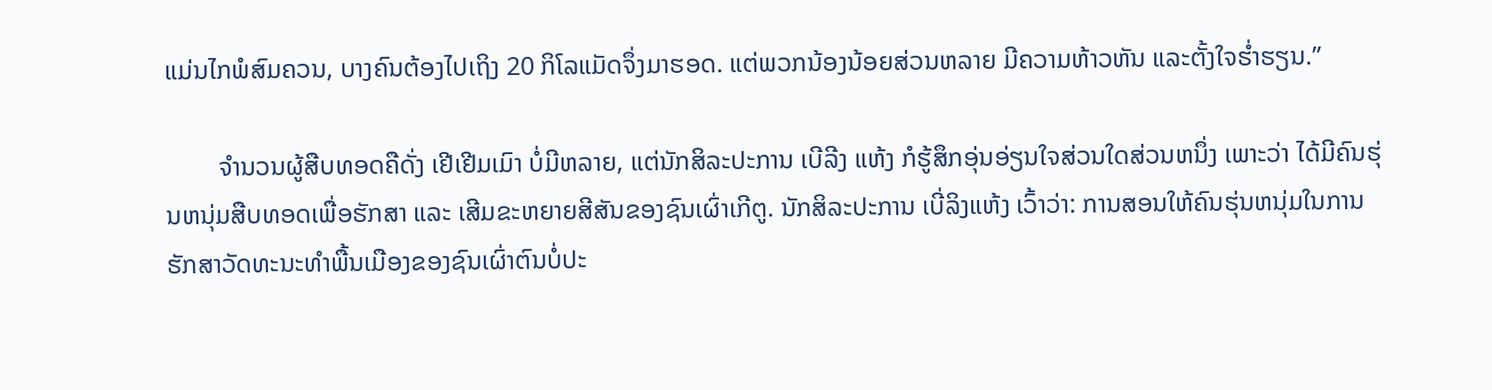ແມ່ນໄກພໍສົມຄວນ, ບາງຄົນຕ້ອງໄປເຖິງ 20 ກິໂລແມັດຈຶ່ງມາຮອດ. ແຕ່ພວກນ້ອງນ້ອຍສ່ວນຫລາຍ ມີຄວາມຫ້າວຫັນ ແລະຕັ້ງໃຈຮ່ຳຮຽນ.”

        ຈຳນວນຜູ້ສືບທອດຄືດັ່ງ ເຢີເຢີມເມົາ ບໍ່ມີຫລາຍ, ແຕ່ນັກສິລະປະການ ເບີລີງ ແຫ້ງ ກໍຮູ້ສຶກອຸ່ນອ່ຽນໃຈສ່ວນໃດສ່ວນຫນຶ່ງ ເພາະວ່າ ໄດ້ມີຄົນຮຸ່ນຫນຸ່ມສືບທອດເພື່ອຮັກສາ ແລະ ເສີມຂະຫຍາຍສີສັນຂອງຊົນເຜົ່າເກີຕູ. ນັກສິລະປະການ ເບີ່ລິງແຫ້ງ ເວົ້າວ່າ: ການສອນໃຫ້ຄົນຮຸ່ນຫນຸ່ມໃນການຮັກສາວັດທະນະທຳພື້ນເມືອງຂອງຊົນເຜົ່າຕົນບໍ່ປະ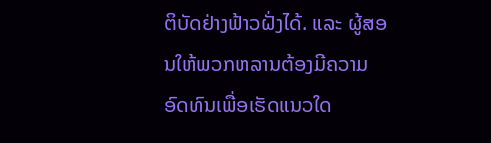ຕິບັດຢ່າງຟ້າວຝັ່ງໄດ້. ແລະ ຜູ້ສອນໃຫ້ພວກຫລານຕ້ອງມີຄວາມອົດທົນເພື່ອເຮັດແນວໃດ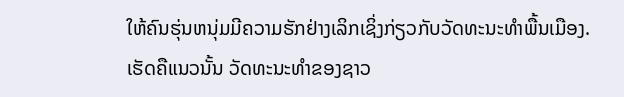ໃຫ້ຄົນຮຸ່ນຫນຸ່ມມີຄວາມຮັກຢ່າງເລິກເຊິ່ງກ່ຽວກັບວັດທະນະທຳພື້ນເມືອງ. ເຮັດຄືແນວນັ້ນ ວັດທະນະທຳຂອງຊາວ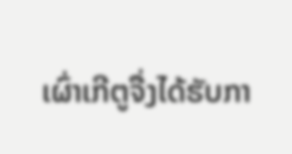ເຜົ່າເກີຕູຈື່ງໄດ້ຮັບກາ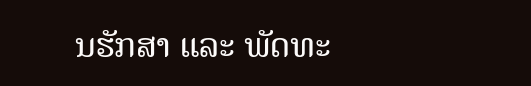ນຮັກສາ ແລະ ພັດທະ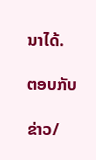ນາໄດ້.

ຕອບກັບ

ຂ່າວ/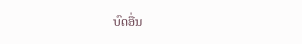ບົດອື່ນ